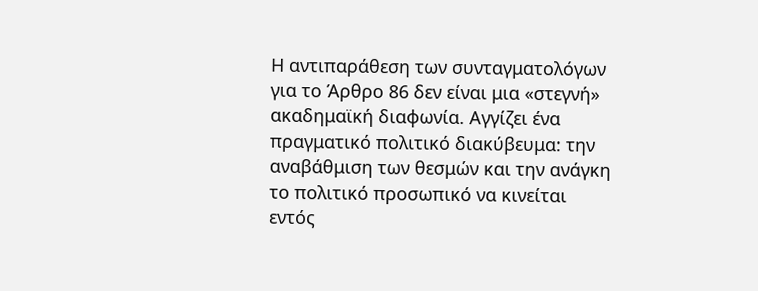Η αντιπαράθεση των συνταγματολόγων για το Άρθρο 86 δεν είναι μια «στεγνή» ακαδημαϊκή διαφωνία. Αγγίζει ένα πραγματικό πολιτικό διακύβευμα: την αναβάθμιση των θεσμών και την ανάγκη το πολιτικό προσωπικό να κινείται εντός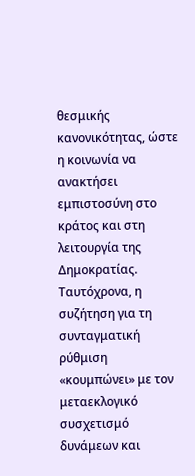θεσμικής κανονικότητας, ώστε η κοινωνία να ανακτήσει εμπιστοσύνη στο κράτος και στη λειτουργία της Δημοκρατίας.
Ταυτόχρονα, η συζήτηση για τη συνταγματική ρύθμιση «κουμπώνει» με τον μεταεκλογικό συσχετισμό δυνάμεων και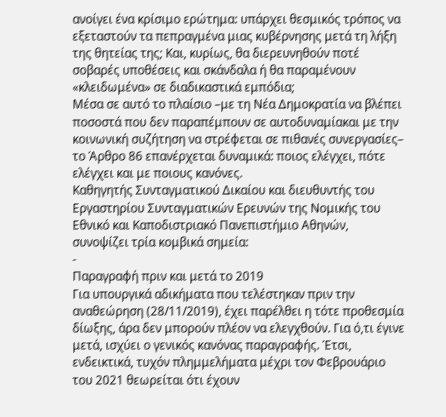ανοίγει ένα κρίσιμο ερώτημα: υπάρχει θεσμικός τρόπος να εξεταστούν τα πεπραγμένα μιας κυβέρνησης μετά τη λήξη της θητείας της; Και, κυρίως, θα διερευνηθούν ποτέ σοβαρές υποθέσεις και σκάνδαλα ή θα παραμένουν «κλειδωμένα» σε διαδικαστικά εμπόδια;
Μέσα σε αυτό το πλαίσιο –με τη Νέα Δημοκρατία να βλέπει ποσοστά που δεν παραπέμπουν σε αυτοδυναμίακαι με την κοινωνική συζήτηση να στρέφεται σε πιθανές συνεργασίες– το Άρθρο 86 επανέρχεται δυναμικά: ποιος ελέγχει, πότε ελέγχει και με ποιους κανόνες.
Καθηγητής Συνταγματικού Δικαίου και διευθυντής του Εργαστηρίου Συνταγματικών Ερευνών της Νομικής του Εθνικό και Καποδιστριακό Πανεπιστήμιο Αθηνών, συνοψίζει τρία κομβικά σημεία:
-
Παραγραφή πριν και μετά το 2019
Για υπουργικά αδικήματα που τελέστηκαν πριν την αναθεώρηση (28/11/2019), έχει παρέλθει η τότε προθεσμία δίωξης, άρα δεν μπορούν πλέον να ελεγχθούν. Για ό,τι έγινε μετά, ισχύει ο γενικός κανόνας παραγραφής. Έτσι, ενδεικτικά, τυχόν πλημμελήματα μέχρι τον Φεβρουάριο του 2021 θεωρείται ότι έχουν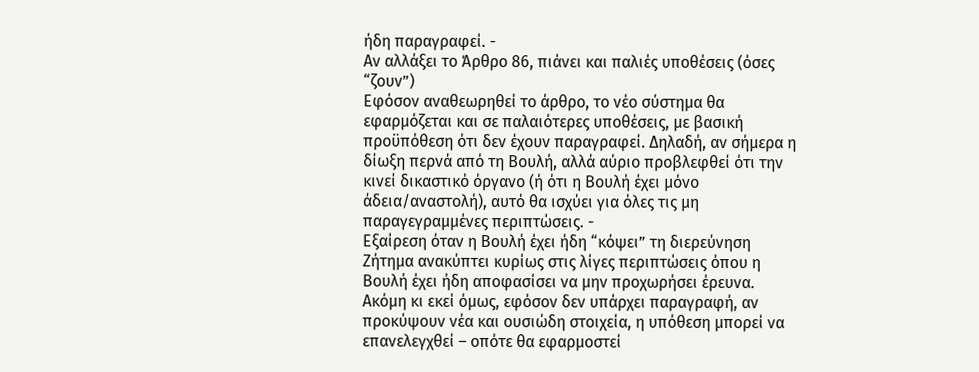ήδη παραγραφεί. -
Αν αλλάξει το Άρθρο 86, πιάνει και παλιές υποθέσεις (όσες “ζουν”)
Εφόσον αναθεωρηθεί το άρθρο, το νέο σύστημα θα εφαρμόζεται και σε παλαιότερες υποθέσεις, με βασική προϋπόθεση ότι δεν έχουν παραγραφεί. Δηλαδή, αν σήμερα η δίωξη περνά από τη Βουλή, αλλά αύριο προβλεφθεί ότι την κινεί δικαστικό όργανο (ή ότι η Βουλή έχει μόνο άδεια/αναστολή), αυτό θα ισχύει για όλες τις μη παραγεγραμμένες περιπτώσεις. -
Εξαίρεση όταν η Βουλή έχει ήδη “κόψει” τη διερεύνηση
Ζήτημα ανακύπτει κυρίως στις λίγες περιπτώσεις όπου η Βουλή έχει ήδη αποφασίσει να μην προχωρήσει έρευνα. Ακόμη κι εκεί όμως, εφόσον δεν υπάρχει παραγραφή, αν προκύψουν νέα και ουσιώδη στοιχεία, η υπόθεση μπορεί να επανελεγχθεί – οπότε θα εφαρμοστεί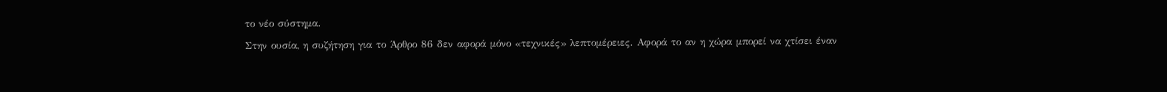το νέο σύστημα.
Στην ουσία, η συζήτηση για το Άρθρο 86 δεν αφορά μόνο «τεχνικές» λεπτομέρειες. Αφορά το αν η χώρα μπορεί να χτίσει έναν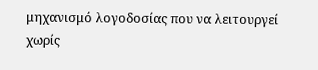μηχανισμό λογοδοσίας που να λειτουργεί χωρίς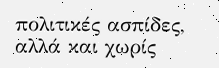πολιτικές ασπίδες, αλλά και χωρίς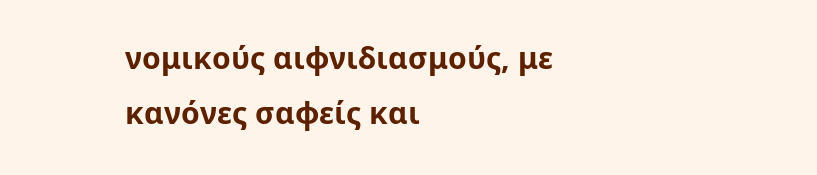νομικούς αιφνιδιασμούς, με κανόνες σαφείς και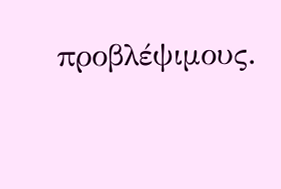προβλέψιμους.